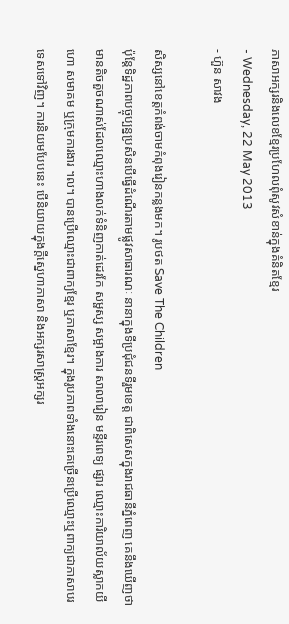ភាសាអក្សរនិងលេខខ្មែរប្រហែលពុំសូវសំខាន់ក្នុងគំនិតខ្មែរ
- Wednesday, 22 May 2013
- ហ៊ួន សាវង

សិស្សនៅខេត្តកំពង់ចាមកំពុងរៀនកន្លងមក។ រូបថត Save The Children
ប៉ុន្តែទិដ្ឋភាពបច្ចុប្បន្នប្រសិនបើធ្វើដំណើរតាមផ្លូវសាធារណៈ នានាក្នុងទីប្រជុំជនទីរួមខេត្ត ជាពិសេសក្នុងរាជធានីភ្នំពេញ គេនឹងឃើញថាមានតិចតួចណាស់ដែលឈ្មោះហាងលក់ទំនិញកាត់ដេរកែ សម្ផស្ស សម្អាងការ សាលារៀន មន្ទីរពេទ្យ ផ្សារ ឈ្មោះការិយាល័យស្លាកយីហោ សមាគម ឬក្រុមការងារ ។ល។ បានប្រើឈ្មោះជាពាក្យខ្មែរ ឬភាសាខ្មែរ។ ក្នុងរូបភាពទាំងនោះគេច្រើនប្រើឈ្មោះឬពាក្យជាភាសាបរទេសទៅវិញ។ ការនិយមបែបនេះ បើនិយាយក្នុងក្តីស្នេហាភាសា និងអក្សរសាស្រ្តអក្សរ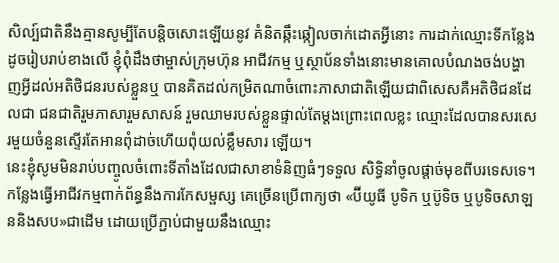សិល្ប៍ជាតិនឹងគ្មានសូម្បីតែបន្តិចសោះឡើយនូវ គំនិតឆ្កឹះឆ្កៀលចាក់ដោតអ្វីនោះ ការដាក់ឈ្មោះទីកន្លែងដូចរៀបរាប់ខាងលើ ខ្ញុំពុំដឹងថាម្ចាស់ក្រុមហ៊ុន អាជីវកម្ម ឬស្ថាប័នទាំងនោះមានគោលបំណងចង់បង្ហាញអ្វីដល់អតិថិជនរបស់ខ្លួនឬ បានគិតដល់កម្រិតណាចំពោះភាសាជាតិឡើយជាពិសេសគឺអតិថិជនដែលជា ជនជាតិរួមភាសារួមសាសន៍ រួមឈាមរបស់ខ្លួនផ្ទាល់តែម្តងព្រោះពេលខ្លះ ឈ្មោះដែលបានសរសេរមួយចំនួនស្ទើរតែអានពុំដាច់ហើយពុំយល់ខ្លឹមសារ ឡើយ។
នេះខ្ញុំសូមមិនរាប់បញ្ចូលចំពោះទីតាំងដែលជាសាខាទំនិញធំៗទទួល សិទ្ធិនាំចូលផ្តាច់មុខពីបរទេសទេ។ កន្លែងធ្វើអាជីវកម្មពាក់ព័ន្ធនឹងការកែសម្ផស្ស គេច្រើនប្រើពាក្យថា «ប៊ីយូធី បូទិក ឬប៊ូទិច ឬបូទិចសាឡននិងសប»ជាដើម ដោយប្រើភ្ជាប់ជាមួយនឹងឈ្មោះ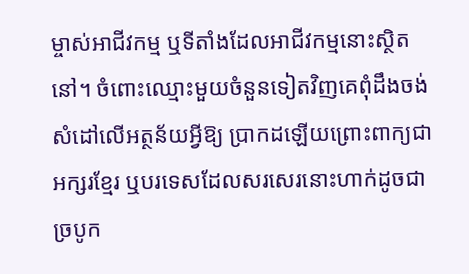ម្ចាស់អាជីវកម្ម ឬទីតាំងដែលអាជីវកម្មនោះស្ថិតនៅ។ ចំពោះឈ្មោះមួយចំនួនទៀតវិញគេពុំដឹងចង់សំដៅលើអត្ថន័យអ្វីឱ្យ ប្រាកដឡើយព្រោះពាក្យជាអក្សរខ្មែរ ឬបរទេសដែលសរសេរនោះហាក់ដូចជាច្របូក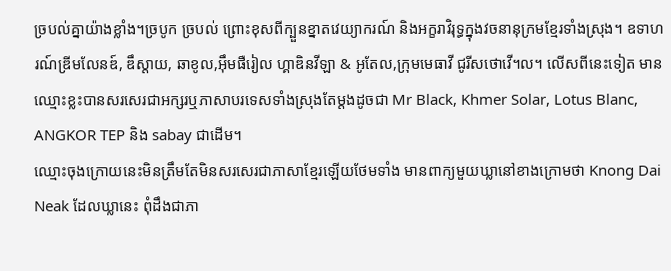ច្របល់គ្នាយ៉ាងខ្លាំង។ច្របូក ច្របល់ ព្រោះខុសពីក្បួនខ្នាតវេយ្យាករណ៍ និងអក្ខរាវិរុទ្ធក្នុងវចនានុក្រមខ្មែរទាំងស្រុង។ ឧទាហរណ៍ឌ្រីមលែនឌ៍, ឌឹស្តាយ, ឆាខូល,អ៊ឹមផឺរៀល ហ្គាឌិនវីឡា & អូតែល,ក្រុមមេធាវី ជូរីសថោវើ។ល។ លើសពីនេះទៀត មានឈ្មោះខ្លះបានសរសេរជាអក្សរឬភាសាបរទេសទាំងស្រុងតែម្តងដូចជា Mr Black, Khmer Solar, Lotus Blanc, ANGKOR TEP និង sabay ជាដើម។
ឈ្មោះចុងក្រោយនេះមិនត្រឹមតែមិនសរសេរជាភាសាខ្មែរឡើយថែមទាំង មានពាក្យមួយឃ្លានៅខាងក្រោមថា Knong Dai Neak ដែលឃ្លានេះ ពុំដឹងជាភា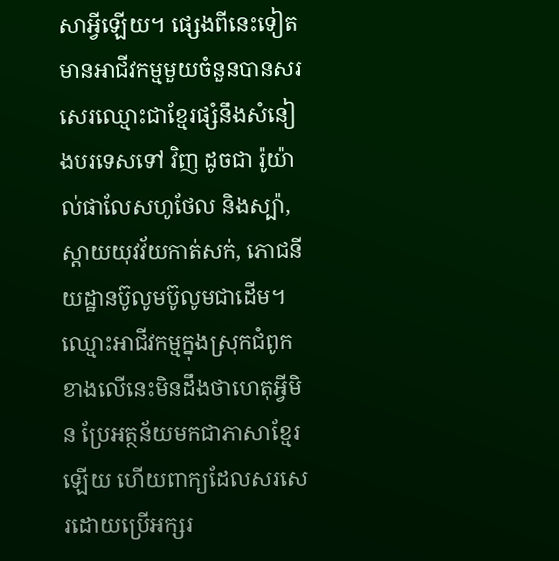សាអ្វីឡើយ។ ផ្សេងពីនេះទៀត មានអាជីវកម្មមួយចំនួនបានសរសេរឈ្មោះជាខ្មែរផ្សំនឹងសំនៀងបរទេសទៅ វិញ ដូចជា រ៉ូយ៉ាល់ផាលែសហូថែល និងស្ប៉ា, ស្តាយយុវវ័យកាត់សក់, ភោជនីយដ្ឋានប៊ូលូមប៊ូលូមជាដើម។ ឈ្មោះអាជីវកម្មក្នុងស្រុកជំពូកខាងលើនេះមិនដឹងថាហេតុអ្វីមិន ប្រែអត្ថន័យមកជាភាសាខ្មែរឡើយ ហើយពាក្យដែលសរសេរដោយប្រើអក្សរ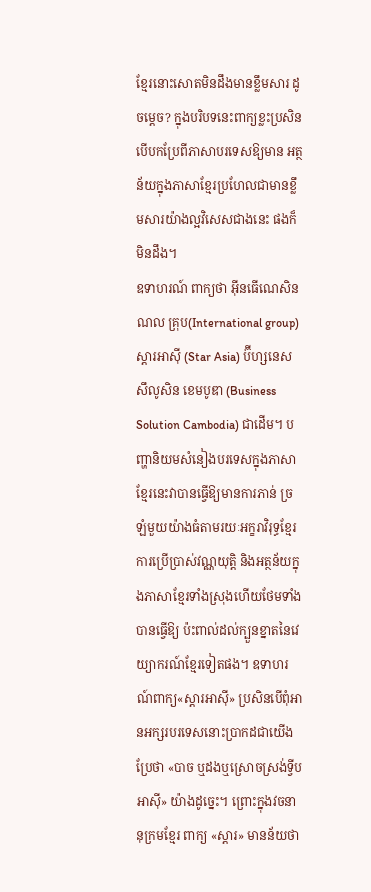ខ្មែរនោះសោតមិនដឹងមានខ្លឹមសារ ដូចម្តេច? ក្នុងបរិបទនេះពាក្យខ្លះប្រសិនបើបកប្រែពីភាសាបរទេសឱ្យមាន អត្ថន័យក្នុងភាសាខ្មែរប្រហែលជាមានខ្លឹមសារយ៉ាងល្អវិសេសជាងនេះ ផងក៏មិនដឹង។
ឧទាហរណ៍ ពាក្យថា អ៊ីនធើណេសិនណល គ្រុប(International group) ស្តារអាស៊ី (Star Asia) ប៊ីហ្សនេស សឹលូសិន ខេមបូឌា (Business Solution Cambodia) ជាដើម។ បញ្ហានិយមសំនៀងបរទេសក្នុងភាសាខ្មែរនេះវាបានធ្វើឱ្យមានការភាន់ ច្រឡំមួយយ៉ាងធំតាមរយៈអក្ខរាវិរុទ្ធខ្មែរ ការប្រើប្រាស់វណ្ណយុត្តិ និងអត្ថន័យក្នុងភាសាខ្មែរទាំងស្រុងហើយថែមទាំងបានធ្វើឱ្យ ប៉ះពាល់ដល់ក្បួនខ្នាតនៃវេយ្យាករណ៍ខ្មែរទៀតផង។ ឧទាហរណ៍ពាក្យ«ស្តារអាស៊ី» ប្រសិនបើពុំអានអក្សរបរទេសនោះប្រាកដជាយើងប្រែថា «បាច ឬដងឬស្រោចស្រង់ទ្វីបអាស៊ី» យ៉ាងដូច្នេះ។ ព្រោះក្នុងវចនានុក្រមខ្មែរ ពាក្យ «ស្តារ» មានន័យថា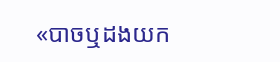«បាចឬដងយក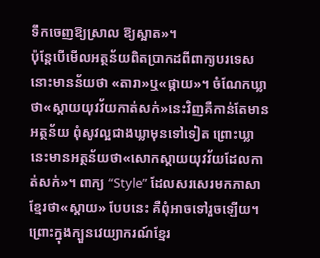ទឹកចេញឱ្យស្រាល ឱ្យស្អាត»។
ប៉ុន្តែបើមើលអត្ថន័យពិតប្រាកដពីពាក្យបរទេសនោះមានន័យថា «តារា»ឬ«ផ្កាយ»។ ចំណែកឃ្លាថា«ស្តាយយុវវ័យកាត់សក់»នេះវិញគឺកាន់តែមានអត្ថន័យ ពុំសូវល្អជាងឃ្លាមុនទៅទៀត ព្រោះឃ្លានេះមានអត្ថន័យថា«សោកស្តាយយុវវ័យដែលកាត់សក់»។ ពាក្យ “Style” ដែលសរសេរមកភាសាខ្មែរថា«ស្តាយ» បែបនេះ គឺពុំអាចទៅរួចឡើយ។ ព្រោះក្នុងក្បួនវេយ្យាករណ៍ខ្មែរ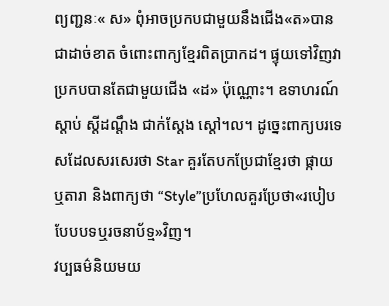ព្យញ្ជនៈ« ស» ពុំអាចប្រកបជាមួយនឹងជើង«ត»បានជាដាច់ខាត ចំពោះពាក្យខ្មែរពិតប្រាកដ។ ផ្ទុយទៅវិញវាប្រកបបានតែជាមួយជើង «ដ» ប៉ុណ្ណោះ។ ឧទាហរណ៍ស្តាប់ ស្តីដណ្តឹង ជាក់ស្តែង ស្តៅ។ល។ ដូច្នេះពាក្យបរទេសដែលសរសេរថា Star គួរតែបកប្រែជាខ្មែរថា ផ្កាយ ឬតារា និងពាក្យថា “Style”ប្រហែលគួរប្រែថា«របៀបបែបបទឬរចនាប័ទ្ម»វិញ។
វប្បធម៌និយមយ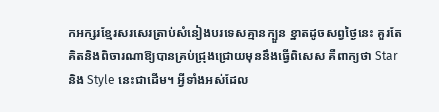កអក្សរខ្មែរសរសេរត្រាប់សំនៀងបរទេសគ្មានក្បួន ខ្នាតដូចសព្វថ្ងៃនេះ គួរតែគិតនិងពិចារណាឱ្យបានគ្រប់ជ្រុងជ្រោយមុននឹងធ្វើពិសេស គឺពាក្យថា Star និង Style នេះជាដើម។ អ្វីទាំងអស់ដែល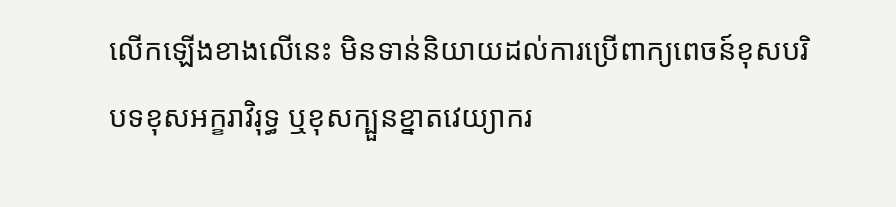លើកឡើងខាងលើនេះ មិនទាន់និយាយដល់ការប្រើពាក្យពេចន៍ខុសបរិបទខុសអក្ខរាវិរុទ្ធ ឬខុសក្បួនខ្នាតវេយ្យាករ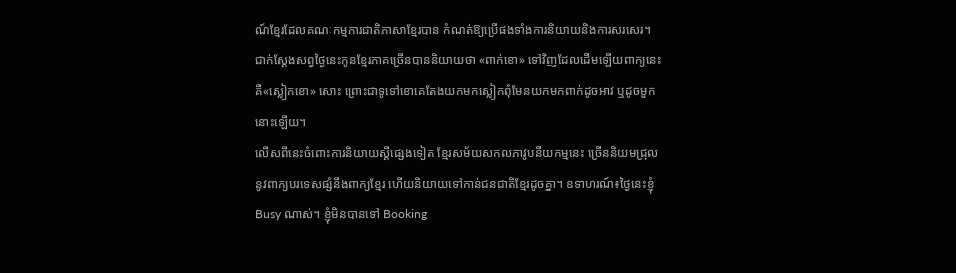ណ៍ខ្មែរដែលគណៈកម្មការជាតិភាសាខ្មែរបាន កំណត់ឱ្យប្រើផងទាំងការនិយាយនិងការសរសេរ។ ជាក់ស្តែងសព្វថ្ងៃនេះកូនខ្មែរភាគច្រើនបាននិយាយថា «ពាក់ខោ» ទៅវិញដែលដើមឡើយពាក្យនេះគឺ«ស្លៀកខោ» សោះ ព្រោះជាទូទៅខោគេតែងយកមកស្លៀកពុំមែនយកមកពាក់ដូចអាវ ឬដូចមួកនោះឡើយ។
លើសពីនេះចំពោះការនិយាយស្តីផ្សេងទៀត ខ្មែរសម័យសកលភាវូបនីយកម្មនេះ ច្រើននិយមជ្រុលនូវពាក្យបរទេសផ្សំនឹងពាក្យខ្មែរ ហើយនិយាយទៅកាន់ជនជាតិខ្មែរដូចគ្នា។ ឧទាហរណ៍៖ថ្ងៃនេះខ្ញុំ Busy ណាស់។ ខ្ញុំមិនបានទៅ Booking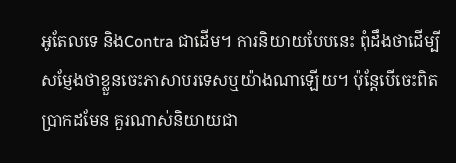អូតែលទេ និងContra ជាដើម។ ការនិយាយបែបនេះ ពុំដឹងថាដើម្បីសម្ញែងថាខ្លួនចេះភាសាបរទេសឬយ៉ាងណាឡើយ។ ប៉ុន្តែបើចេះពិតប្រាកដមែន គួរណាស់និយាយជា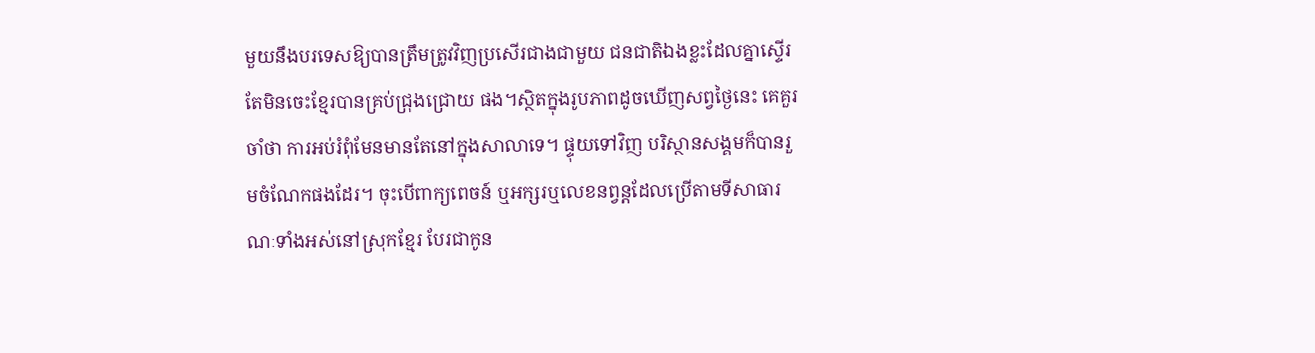មួយនឹងបរទេសឱ្យបានត្រឹមត្រូវវិញប្រសើរជាងជាមួយ ជនជាតិឯងខ្លះដែលគ្នាស្ទើរតែមិនចេះខ្មែរបានគ្រប់ជ្រុងជ្រោយ ផង។ស្ថិតក្នុងរូបភាពដូចឃើញសព្វថ្ងៃនេះ គេគួរចាំថា ការអប់រំពុំមែនមានតែនៅក្នុងសាលាទេ។ ផ្ទុយទៅវិញ បរិស្ថានសង្គមក៏បានរួមចំណែកផងដែរ។ ចុះបើពាក្យពេចន៍ ឬអក្សរឬលេខនព្វន្តដែលប្រើតាមទីសាធារណៈទាំងអស់នៅស្រុកខ្មែរ បែរជាកូន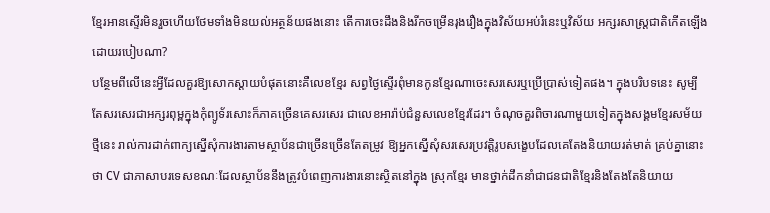ខ្មែរអានស្ទើរមិនរួចហើយថែមទាំងមិនយល់អត្ថន័យផងនោះ តើការចេះដឹងនិងរីកចម្រើនរុងរឿងក្នុងវិស័យអប់រំនេះឬវិស័យ អក្សរសាស្រ្តជាតិកើតឡើងដោយរបៀបណា?
បន្ថែមពីលើនេះអ្វីដែលគួរឱ្យសោកស្តាយបំផុតនោះគឺលេខខ្មែរ សព្វថ្ងៃស្ទើរពុំមានកូនខ្មែរណាចេះសរសេរឬប្រើប្រាស់ទៀតផង។ ក្នុងបរិបទនេះ សូម្បីតែសរសេរជាអក្សរពុម្ពក្នុងកុំព្យូទ័រសោះក៏ភាគច្រើនគេសរសេរ ជាលេខអារ៉ាប់ជំនួសលេខខ្មែរដែរ។ ចំណុចគួរពិចារណាមួយទៀតក្នុងសង្គមខ្មែរសម័យថ្មីនេះ រាល់ការដាក់ពាក្យស្នើសុំការងារតាមស្ថាប័នជាច្រើនច្រើនតែតម្រូវ ឱ្យអ្នកស្នើសុំសរសេរប្រវត្តិរូបសង្ខេបដែលគេតែងនិយាយរត់មាត់ គ្រប់គ្នានោះថា CV ជាភាសាបរទេសខណៈដែលស្ថាប័ននឹងត្រូវបំពេញការងារនោះស្ថិតនៅក្នុង ស្រុកខ្មែរ មានថ្នាក់ដឹកនាំជាជនជាតិខ្មែរនិងតែងតែនិយាយ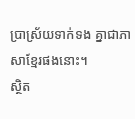ប្រាស្រ័យទាក់ទង គ្នាជាភាសាខ្មែរផងនោះ។
ស្ថិត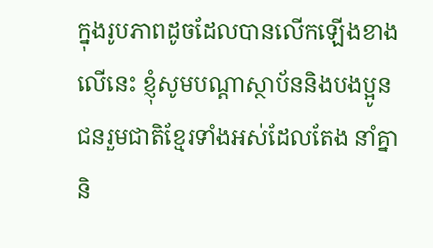ក្នុងរូបភាពដូចដែលបានលើកឡើងខាងលើនេះ ខ្ញុំសូមបណ្តាស្ថាប័ននិងបងប្អូនជនរួមជាតិខ្មែរទាំងអស់ដែលតែង នាំគ្នានិ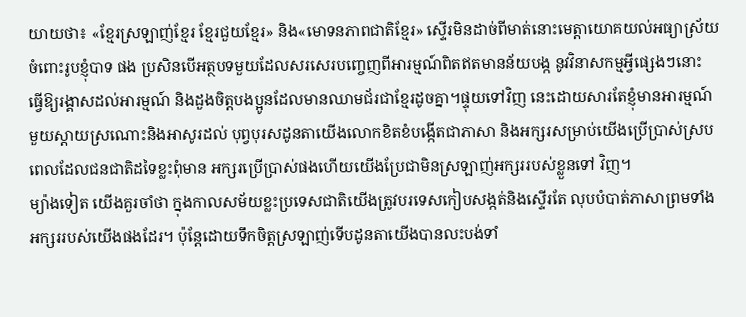យាយថា៖ «ខ្មែរស្រឡាញ់ខ្មែរ ខ្មែរជួយខ្មែរ» និង«មោទនភាពជាតិខ្មែរ» ស្ទើរមិនដាច់ពីមាត់នោះមេត្តាយោគយល់អធ្យាស្រ័យចំពោះរូបខ្ញុំបាទ ផង ប្រសិនបើអត្ថបទមួយដែលសរសេរបញ្ចេញពីអារម្មណ៍ពិតឥតមានន័យបង្ក នូវវិនាសកម្មអ្វីផ្សេងៗនោះ ធ្វើឱ្យរង្គាសដល់អារម្មណ៍ និងដួងចិត្តបងប្អូនដែលមានឈាមជ័រជាខ្មែរដូចគ្នា។ផ្ទុយទៅវិញ នេះដោយសារតែខ្ញុំមានអារម្មណ៍មួយស្តាយស្រណោះនិងអាសូរដល់ បុព្វបុរសដូនតាយើងលោកខិតខំបង្កើតជាភាសា និងអក្សរសម្រាប់យើងប្រើប្រាស់ស្របពេលដែលជនជាតិដទៃខ្លះពុំមាន អក្សរប្រើប្រាស់ផងហើយយើងប្រែជាមិនស្រឡាញ់អក្សររបស់ខ្លួនទៅ វិញ។
ម្យ៉ាងទៀត យើងគួរចាំថា ក្នុងកាលសម័យខ្លះប្រទេសជាតិយើងត្រូវបរទេសកៀបសង្កត់និងស្ទើរតែ លុបបំបាត់ភាសាព្រមទាំងអក្សររបស់យើងផងដែរ។ ប៉ុន្តែដោយទឹកចិត្តស្រឡាញ់ទើបដូនតាយើងបានលះបង់ទាំ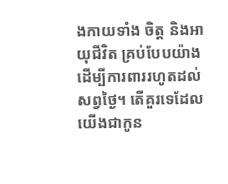ងកាយទាំង ចិត្ត និងអាយុជីវិត គ្រប់បែបយ៉ាងដើម្បីការពាររហូតដល់សព្វថ្ងៃ។ តើគួរទេដែលយើងជាកូន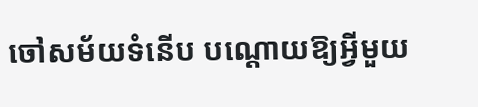ចៅសម័យទំនើប បណ្តោយឱ្យអ្វីមួយ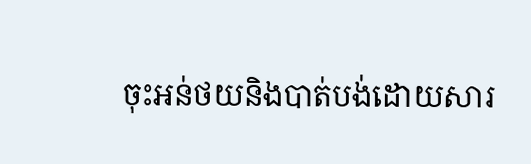ចុះអន់ថយនិងបាត់បង់ដោយសារ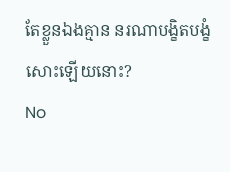តែខ្លួនឯងគ្មាន នរណាបង្ខិតបង្ខំសោះឡើយនោះ?
No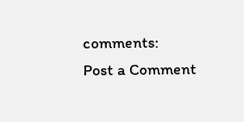comments:
Post a Comment